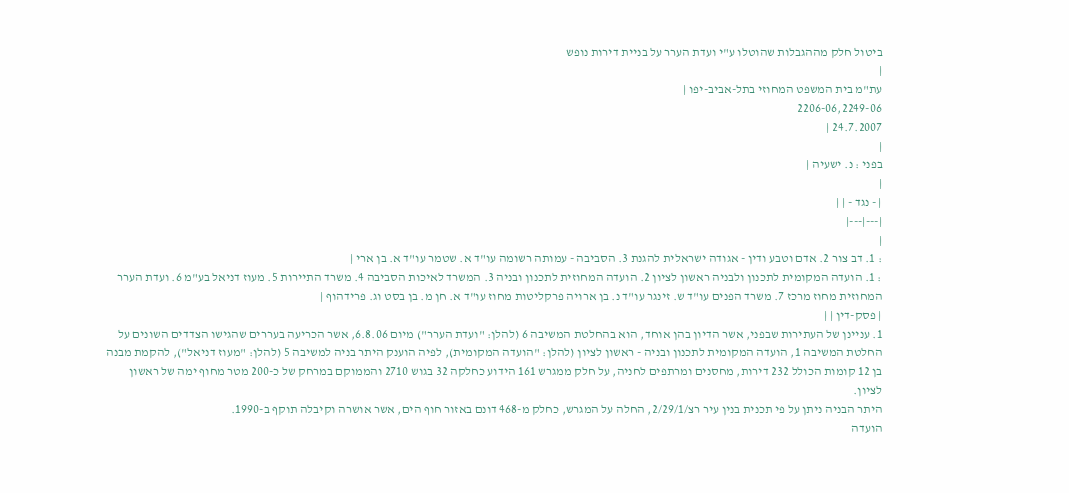ביטול חלק מההגבלות שהוטלו ע"י ועדת הערר על בניית דירות נופש
|
עת"מ בית המשפט המחוזי בתל-אביב-יפו |
2206-06,2249-06
24.7.2007 |
|
בפני : נ. ישעיה |
|
| - נגד - | |
|---|---|
|
: 1. דב צור 2. אדם וטבע ודין - אגודה ישראלית להגנת 3. הסביבה - עמותה רשומה עו"ד א. שטמר עו"ד א. בן ארי |
: 1. הועדה המקומית לתכנון ולבניה ראשון לציון 2. הועדה המחוזית לתכנון ובניה 3. המשרד לאיכות הסביבה 4. משרד התיירות 5. מעוז דניאל בע"מ 6. ועדת הערר המחוזית מחוז מרכז 7. משרד הפנים עו"ד ש. זינגר עו"ד נ. בן ארויה פרקליטות מחוז עו"ד א. חן מ. בן בסט וג. פרידהוף |
| פסק-דין | |
1. עניינן של העתירות שבפני, אשר הדיון בהן אוחד, הוא בהחלטת המשיבה 6 (להלן: "ועדת הערר") מיום 6.8.06, אשר הכריעה בעררים שהגישו הצדדים השונים על החלטת המשיבה 1, הועדה המקומית לתכנון ובניה - ראשון לציון (להלן: "הועדה המקומית), לפיה הוענק היתר בניה למשיבה 5 (להלן: "מעוז דניאל"), להקמת מבנה בן 12 קומות הכולל 232 דירות, מחסנים ומרתפים לחניה, על חלק ממגרש 161 הידוע כחלקה 32 בגוש 2710 והממוקם במרחק של כ-200 מטר מחוף ימה של ראשון לציון.
היתר הבניה ניתן על פי תכנית בנין עיר רצ/2/29/1, החלה על המגרש, כחלק מ-468 דונם באזור חוף הים, אשר אושרה וקיבלה תוקף ב-1990.
הועדה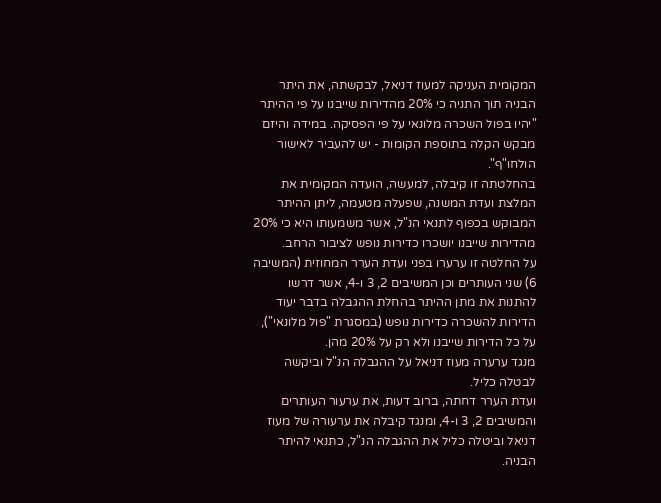המקומית העניקה למעוז דניאל, לבקשתה, את היתר הבניה תוך התניה כי 20% מהדירות שייבנו על פי ההיתר "יהיו בפול השכרה מלונאי על פי הפסיקה. במידה והיזם מבקש הקלה בתוספת הקומות - יש להעביר לאישור הולחו"ף".
בהחלטתה זו קיבלה, למעשה, הועדה המקומית את המלצת ועדת המשנה, שפעלה מטעמה, ליתן ההיתר המבוקש בכפוף לתנאי הנ"ל, אשר משמעותו היא כי 20% מהדירות שייבנו יושכרו כדירות נופש לציבור הרחב.
על החלטה זו ערערו בפני ועדת הערר המחוזית (המשיבה 6) שני העותרים וכן המשיבים 2, 3 ו-4, אשר דרשו להתנות את מתן ההיתר בהחלת ההגבלה בדבר יעוד הדירות להשכרה כדירות נופש (במסגרת "פול מלונאי"), על כל הדירות שייבנו ולא רק על 20% מהן.
מנגד ערערה מעוז דניאל על ההגבלה הנ"ל וביקשה לבטלה כליל.
ועדת הערר דחתה, ברוב דעות, את ערעור העותרים והמשיבים 2, 3 ו-4, ומנגד קיבלה את ערעורה של מעוז דניאל וביטלה כליל את ההגבלה הנ"ל, כתנאי להיתר הבניה.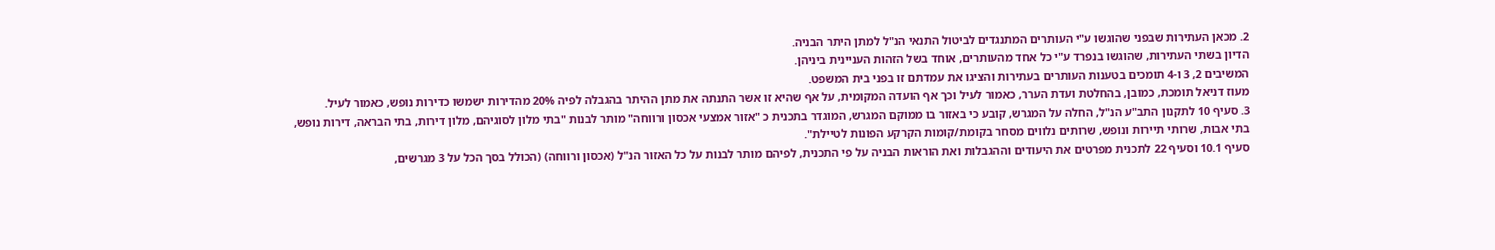2. מכאן העתירות שבפני שהוגשו ע"י העותרים המתנגדים לביטול התנאי הנ"ל למתן היתר הבניה.
הדיון בשתי העתירות, שהוגשו בנפרד ע"י כל אחד מהעותרים, אוחד בשל הזהות העניינית ביניהן.
המשיבים 2, 3 ו-4 תומכים בטענות העותרים בעתירות והציגו את עמדתם זו בפני בית המשפט.
מעוז דניאל תומכת, כמובן, בהחלטת ועדת הערר, כאמור לעיל וכך אף הועדה המקומית, על אף שהיא זו אשר התנתה את מתן ההיתר בהגבלה לפיה 20% מהדירות ישמשו כדירות נופש, כאמור לעיל.
3. סעיף 10 לתקנון התב"ע הנ"ל, החלה על המגרש, קובע כי באזור בו ממוקם המגרש, המוגדר בתכנית כ "אזור אמצעי אכסון ורווחה" מותר לבנות "בתי מלון לסוגיהם, מלון דירות, בתי הבראה, דירות נופש, בתי אבות, שרותי תיירות ונופש, שרותים נלווים מסחר בקומת/קומות הקרקע הפונות לטיילת".
סעיף 10.1 וסעיף 22 לתכנית מפרטים את היעודים וההגבלות ואת הוראות הבניה על פי התכנית, לפיהם מותר לבנות על כל האזור הנ"ל (אכסון ורווחה) (הכולל בסך הכל על 3 מגרשים,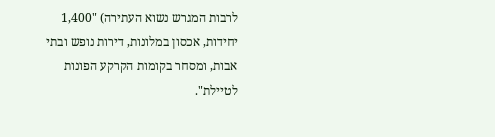לרבות המגרש נשוא העתירה) "1,400 יחידות, אכסון במלונות, דירות נופש ובתי אבות, ומסחר בקומות הקרקע הפונות לטיילת".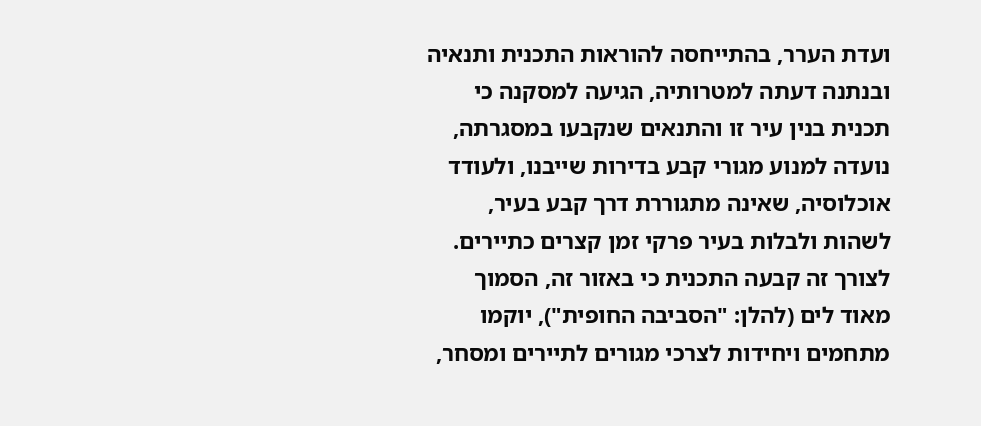ועדת הערר, בהתייחסה להוראות התכנית ותנאיה ובנתנה דעתה למטרותיה, הגיעה למסקנה כי תכנית בנין עיר זו והתנאים שנקבעו במסגרתה, נועדה למנוע מגורי קבע בדירות שייבנו, ולעודד אוכלוסיה, שאינה מתגוררת דרך קבע בעיר, לשהות ולבלות בעיר פרקי זמן קצרים כתיירים. לצורך זה קבעה התכנית כי באזור זה, הסמוך מאוד לים (להלן: "הסביבה החופית"), יוקמו מתחמים ויחידות לצרכי מגורים לתיירים ומסחר,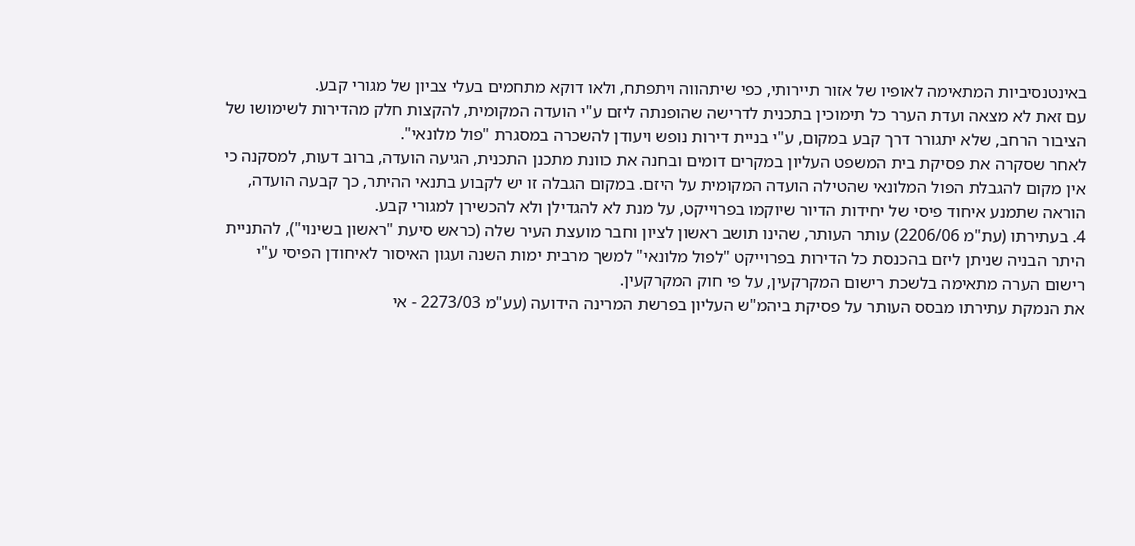באינטנסיביות המתאימה לאופיו של אזור תיירותי, כפי שיתהווה ויתפתח, ולאו דוקא מתחמים בעלי צביון של מגורי קבע.
עם זאת לא מצאה ועדת הערר כל תימוכין בתכנית לדרישה שהופנתה ליזם ע"י הועדה המקומית, להקצות חלק מהדירות לשימושו של הציבור הרחב, שלא יתגורר דרך קבע במקום, ע"י בניית דירות נופש ויעודן להשכרה במסגרת "פול מלונאי".
לאחר שסקרה את פסיקת בית המשפט העליון במקרים דומים ובחנה את כוונת מתכנן התכנית, הגיעה הועדה, ברוב דעות, למסקנה כי אין מקום להגבלת הפול המלונאי שהטילה הועדה המקומית על היזם. במקום הגבלה זו יש לקבוע בתנאי ההיתר, כך קבעה הועדה, הוראה שתמנע איחוד פיסי של יחידות הדיור שיוקמו בפרוייקט, על מנת לא להגדילן ולא להכשירן למגורי קבע.
4. בעתירתו (עת"מ 2206/06) עותר העותר, שהינו תושב ראשון לציון וחבר מועצת העיר שלה (כראש סיעת "ראשון בשינוי"), להתניית היתר הבניה שניתן ליזם בהכנסת כל הדירות בפרוייקט "לפול מלונאי" למשך מרבית ימות השנה ועגון האיסור לאיחודן הפיסי ע"י רישום הערה מתאימה בלשכת רישום המקרקעין, על פי חוק המקרקעין.
את הנמקת עתירתו מבסס העותר על פסיקת ביהמ"ש העליון בפרשת המרינה הידועה (עע"מ 2273/03 - אי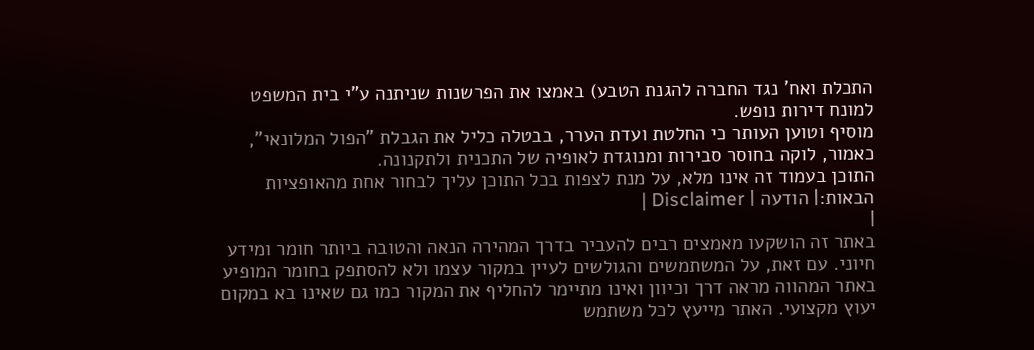התכלת ואח' נגד החברה להגנת הטבע) באמצו את הפרשנות שניתנה ע"י בית המשפט למונח דירות נופש.
מוסיף וטוען העותר כי החלטת ועדת הערר, בבטלה כליל את הגבלת "הפול המלונאי", כאמור, לוקה בחוסר סבירות ומנוגדת לאופיה של התכנית ולתקנונה.
התוכן בעמוד זה אינו מלא, על מנת לצפות בכל התוכן עליך לבחור אחת מהאופציות הבאות:| הודעה | Disclaimer |
|
באתר זה הושקעו מאמצים רבים להעביר בדרך המהירה הנאה והטובה ביותר חומר ומידע חיוני. עם זאת, על המשתמשים והגולשים לעיין במקור עצמו ולא להסתפק בחומר המופיע באתר המהווה מראה דרך וכיוון ואינו מתיימר להחליף את המקור כמו גם שאינו בא במקום יעוץ מקצועי. האתר מייעץ לכל משתמש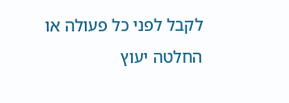לקבל לפני כל פעולה או החלטה יעוץ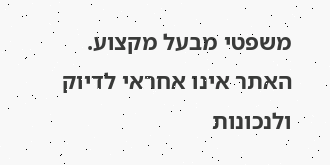משפטי מבעל מקצוע. האתר אינו אחראי לדיוק ולנכונות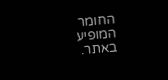החומר המופיע באתר.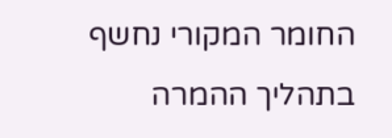החומר המקורי נחשף בתהליך ההמרה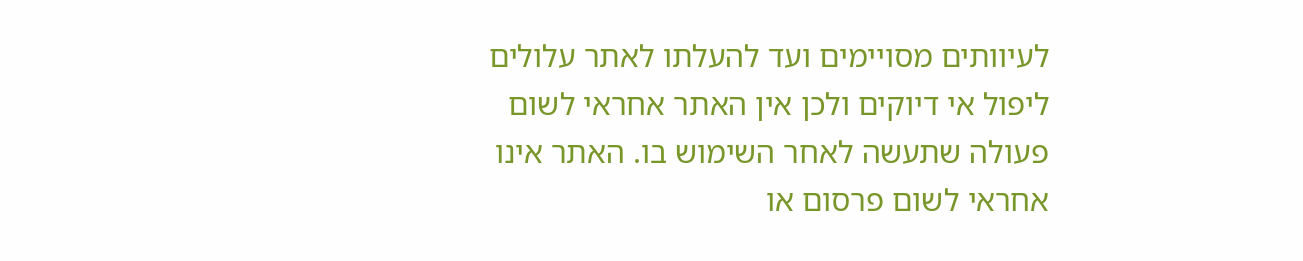לעיוותים מסויימים ועד להעלתו לאתר עלולים ליפול אי דיוקים ולכן אין האתר אחראי לשום פעולה שתעשה לאחר השימוש בו. האתר אינו אחראי לשום פרסום או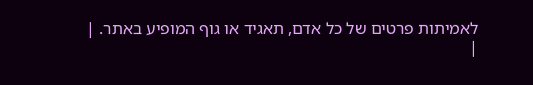לאמיתות פרטים של כל אדם, תאגיד או גוף המופיע באתר. |
|